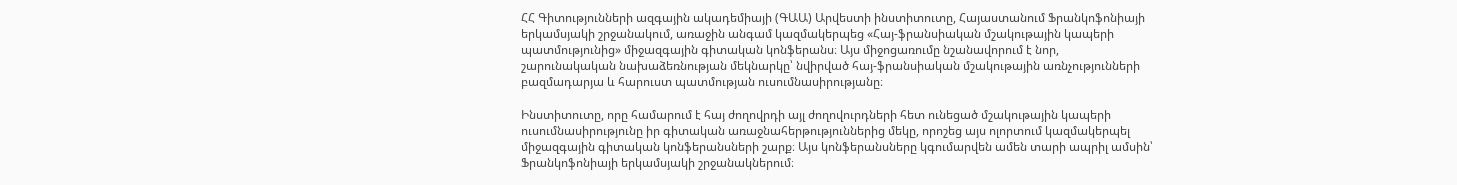ՀՀ Գիտությունների ազգային ակադեմիայի (ԳԱԱ) Արվեստի ինստիտուտը, Հայաստանում Ֆրանկոֆոնիայի երկամսյակի շրջանակում, առաջին անգամ կազմակերպեց «Հայ-ֆրանսիական մշակութային կապերի պատմությունից» միջազգային գիտական կոնֆերանս։ Այս միջոցառումը նշանավորում է նոր, շարունակական նախաձեռնության մեկնարկը՝ նվիրված հայ-ֆրանսիական մշակութային առնչությունների բազմադարյա և հարուստ պատմության ուսումնասիրությանը։

Ինստիտուտը, որը համարում է հայ ժողովրդի այլ ժողովուրդների հետ ունեցած մշակութային կապերի ուսումնասիրությունը իր գիտական առաջնահերթություններից մեկը, որոշեց այս ոլորտում կազմակերպել միջազգային գիտական կոնֆերանսների շարք։ Այս կոնֆերանսները կգումարվեն ամեն տարի ապրիլ ամսին՝ Ֆրանկոֆոնիայի երկամսյակի շրջանակներում։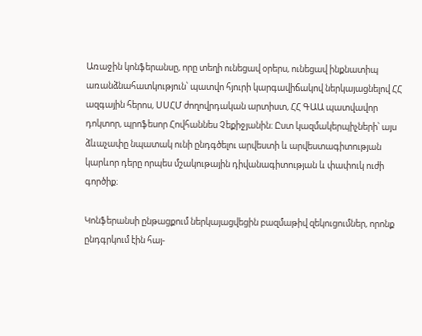Առաջին կոնֆերանսը, որը տեղի ունեցավ օրերս, ունեցավ ինքնատիպ առանձնահատկություն՝ պատվո հյուրի կարգավիճակով ներկայացնելով ՀՀ ազգային հերոս, ՍՍՀՄ ժողովրդական արտիստ, ՀՀ ԳԱԱ պատվավոր դոկտոր, պրոֆեսոր Հովհաննես Չեքիջյանին։ Ըստ կազմակերպիչների՝ այս ձևաչափը նպատակ ունի ընդգծելու արվեստի և արվեստագիտության կարևոր դերը որպես մշակութային դիվանագիտության և փափուկ ուժի գործիք։

Կոնֆերանսի ընթացքում ներկայացվեցին բազմաթիվ զեկուցումներ, որոնք ընդգրկում էին հայ-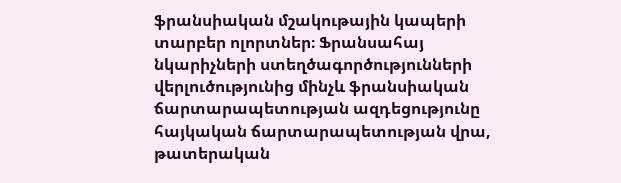ֆրանսիական մշակութային կապերի տարբեր ոլորտներ։ Ֆրանսահայ նկարիչների ստեղծագործությունների վերլուծությունից մինչև ֆրանսիական ճարտարապետության ազդեցությունը հայկական ճարտարապետության վրա, թատերական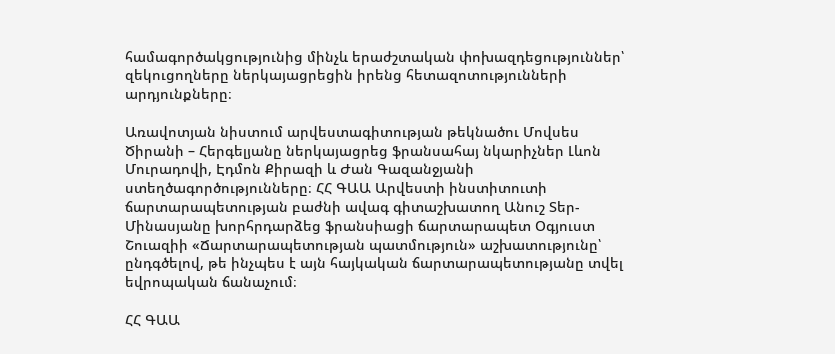համագործակցությունից մինչև երաժշտական փոխազդեցություններ՝ զեկուցողները ներկայացրեցին իրենց հետազոտությունների արդյունքները։

Առավոտյան նիստում արվեստագիտության թեկնածու Մովսես Ծիրանի – Հերգելյանը ներկայացրեց ֆրանսահայ նկարիչներ Լևոն Մուրադովի, Էդմոն Քիրազի և Ժան Գազանջյանի ստեղծագործությունները։ ՀՀ ԳԱԱ Արվեստի ինստիտուտի ճարտարապետության բաժնի ավագ գիտաշխատող Անուշ Տեր-Մինասյանը խորհրդարձեց ֆրանսիացի ճարտարապետ Օգյուստ Շուազիի «Ճարտարապետության պատմություն» աշխատությունը՝ ընդգծելով, թե ինչպես է այն հայկական ճարտարապետությանը տվել եվրոպական ճանաչում։

ՀՀ ԳԱԱ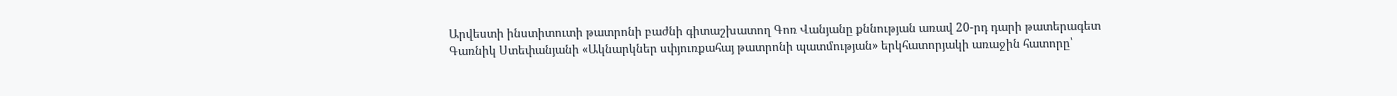Արվեստի ինստիտուտի թատրոնի բաժնի գիտաշխատող Գոռ Վանյանը քննության առավ 20-րդ դարի թատերագետ Գառնիկ Ստեփանյանի «Ակնարկներ սփյուռքահայ թատրոնի պատմության» երկհատորյակի առաջին հատորը՝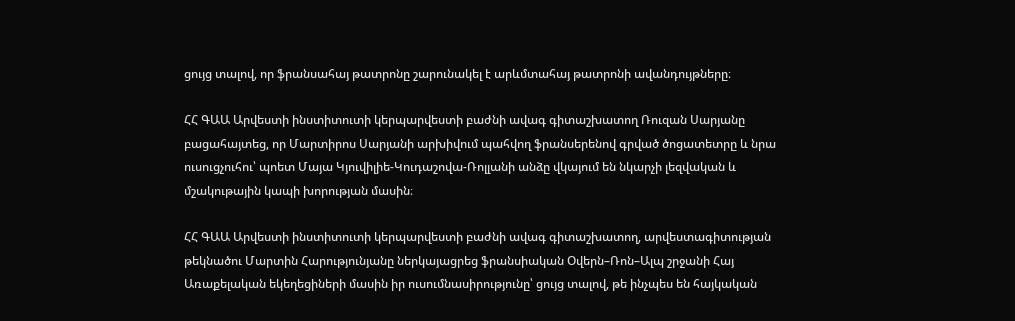ցույց տալով, որ ֆրանսահայ թատրոնը շարունակել է արևմտահայ թատրոնի ավանդույթները։

ՀՀ ԳԱԱ Արվեստի ինստիտուտի կերպարվեստի բաժնի ավագ գիտաշխատող Ռուզան Սարյանը բացահայտեց, որ Մարտիրոս Սարյանի արխիվում պահվող ֆրանսերենով գրված ծոցատետրը և նրա ուսուցչուհու՝ պոետ Մայա Կյուվիլիե-Կուդաշովա-Ռոլլանի անձը վկայում են նկարչի լեզվական և մշակութային կապի խորության մասին։

ՀՀ ԳԱԱ Արվեստի ինստիտուտի կերպարվեստի բաժնի ավագ գիտաշխատող, արվեստագիտության թեկնածու Մարտին Հարությունյանը ներկայացրեց ֆրանսիական Օվերն–Ռոն–Ալպ շրջանի Հայ Առաքելական եկեղեցիների մասին իր ուսումնասիրությունը՝ ցույց տալով, թե ինչպես են հայկական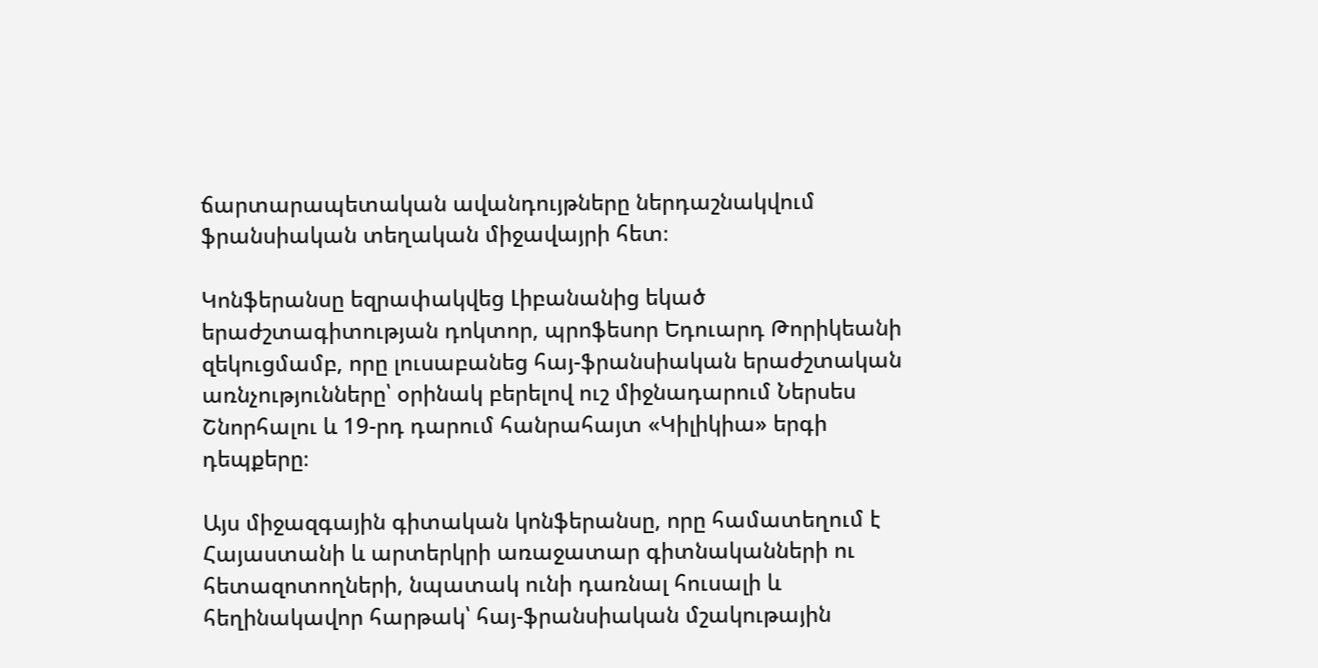ճարտարապետական ավանդույթները ներդաշնակվում ֆրանսիական տեղական միջավայրի հետ։

Կոնֆերանսը եզրափակվեց Լիբանանից եկած երաժշտագիտության դոկտոր, պրոֆեսոր Եդուարդ Թորիկեանի զեկուցմամբ, որը լուսաբանեց հայ-ֆրանսիական երաժշտական առնչությունները՝ օրինակ բերելով ուշ միջնադարում Ներսես Շնորհալու և 19-րդ դարում հանրահայտ «Կիլիկիա» երգի դեպքերը։

Այս միջազգային գիտական կոնֆերանսը, որը համատեղում է Հայաստանի և արտերկրի առաջատար գիտնականների ու հետազոտողների, նպատակ ունի դառնալ հուսալի և հեղինակավոր հարթակ՝ հայ-ֆրանսիական մշակութային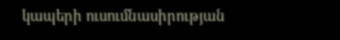կապերի ուսումնասիրության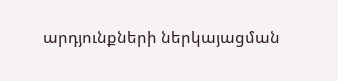արդյունքների ներկայացման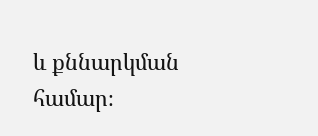և քննարկման համար։